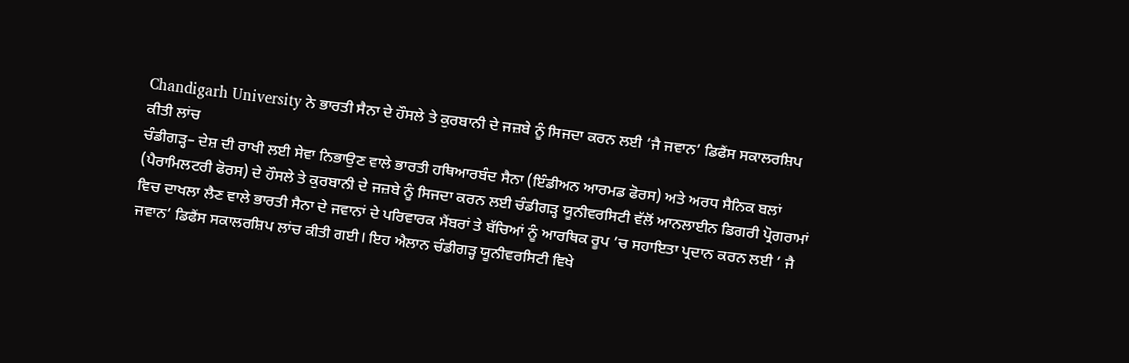Chandigarh University ਨੇ ਭਾਰਤੀ ਸੈਨਾ ਦੇ ਹੌਸਲੇ ਤੇ ਕੁਰਬਾਨੀ ਦੇ ਜਜ਼ਬੇ ਨੂੰ ਸਿਜਦਾ ਕਰਨ ਲਈ ’ਜੈ ਜਵਾਨ’ ਡਿਫੈਂਸ ਸਕਾਲਰਸ਼ਿਪ ਕੀਤੀ ਲਾਂਚ
ਚੰਡੀਗੜ੍ਹ– ਦੇਸ਼ ਦੀ ਰਾਖੀ ਲਈ ਸੇਵਾ ਨਿਭਾਉਣ ਵਾਲੇ ਭਾਰਤੀ ਹਥਿਆਰਬੰਦ ਸੈਨਾ (ਇੰਡੀਅਨ ਆਰਮਡ ਫੋਰਸ) ਅਤੇ ਅਰਧ ਸੈਨਿਕ ਬਲਾਂ (ਪੈਰਾਮਿਲਟਰੀ ਫੋਰਸ) ਦੇ ਹੌਸਲੇ ਤੇ ਕੁਰਬਾਨੀ ਦੇ ਜਜ਼ਬੇ ਨੂੰ ਸਿਜਦਾ ਕਰਨ ਲਈ ਚੰਡੀਗੜ੍ਹ ਯੂਨੀਵਰਸਿਟੀ ਵੱਲੋਂ ਆਨਲਾਈਨ ਡਿਗਰੀ ਪ੍ਰੋਗਰਾਮਾਂ ਵਿਚ ਦਾਖਲਾ ਲੈਣ ਵਾਲੇ ਭਾਰਤੀ ਸੈਨਾ ਦੇ ਜਵਾਨਾਂ ਦੇ ਪਰਿਵਾਰਕ ਮੈਂਬਰਾਂ ਤੇ ਬੱਚਿਆਂ ਨੂੰ ਆਰਥਿਕ ਰੂਪ ’ਚ ਸਹਾਇਤਾ ਪ੍ਰਦਾਨ ਕਰਨ ਲਈ ’ ਜੈ ਜਵਾਨ’ ਡਿਫੈਂਸ ਸਕਾਲਰਸ਼ਿਪ ਲਾਂਚ ਕੀਤੀ ਗਈ। ਇਹ ਐਲਾਨ ਚੰਡੀਗੜ੍ਹ ਯੂਨੀਵਰਸਿਟੀ ਵਿਖੇ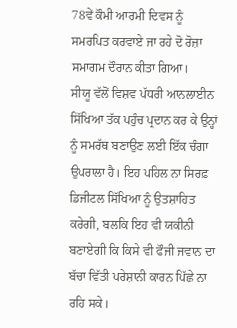78ਵੇਂ ਕੌਮੀ ਆਰਮੀ ਦਿਵਸ ਨੂੰ ਸਮਰਪਿਤ ਕਰਵਾਏ ਜਾ ਰਹੇ ਦੋ ਰੋਜ਼ਾ ਸਮਾਗਮ ਦੌਰਾਨ ਕੀਤਾ ਗਿਆ।
ਸੀਯੂ ਵੱਲੋਂ ਵਿਸ਼ਵ ਪੱਧਰੀ ਆਨਲਾਈਨ ਸਿੱਖਿਆ ਤੱਕ ਪਹੁੰਚ ਪ੍ਰਦਾਨ ਕਰ ਕੇ ਉਨ੍ਹਾਂ ਨੂੰ ਸਮਰੱਥ ਬਣਾਉਣ ਲਈ ਇੱਕ ਚੰਗਾ ਉਪਰਾਲਾ ਹੈ। ਇਹ ਪਹਿਲ ਨਾ ਸਿਰਫ਼ ਡਿਜੀਟਲ ਸਿੱਖਿਆ ਨੂੰ ਉਤਸ਼ਾਹਿਤ ਕਰੇਗੀ, ਬਲਕਿ ਇਹ ਵੀ ਯਕੀਨੀ ਬਣਾਏਗੀ ਕਿ ਕਿਸੇ ਵੀ ਫੌਜੀ ਜਵਾਨ ਦਾ ਬੱਚਾ ਵਿੱਤੀ ਪਰੇਸ਼ਾਨੀ ਕਾਰਨ ਪਿੱਛੇ ਨਾ ਰਹਿ ਸਕੇ।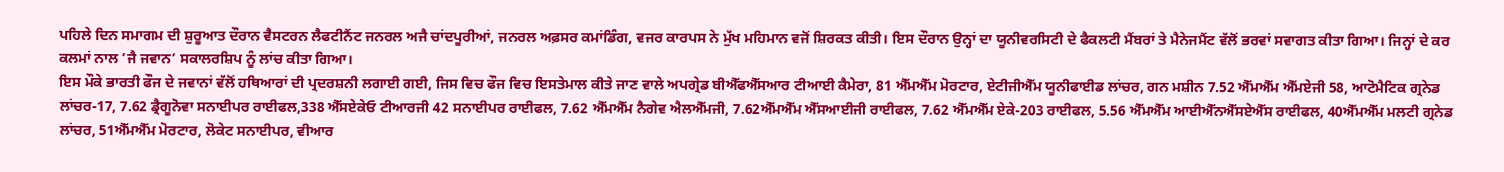ਪਹਿਲੇ ਦਿਨ ਸਮਾਗਮ ਦੀ ਸ਼ੁਰੂਆਤ ਦੌਰਾਨ ਵੈਸਟਰਨ ਲੈਫਟੀਨੈਂਟ ਜਨਰਲ ਅਜੈ ਚਾਂਦਪੂਰੀਆਂ, ਜਨਰਲ ਅਫ਼ਸਰ ਕਮਾਂਡਿੰਗ, ਵਜਰ ਕਾਰਪਸ ਨੇ ਮੁੱਖ ਮਹਿਮਾਨ ਵਜੋਂ ਸ਼ਿਰਕਤ ਕੀਤੀ। ਇਸ ਦੌਰਾਨ ਉਨ੍ਹਾਂ ਦਾ ਯੂਨੀਵਰਸਿਟੀ ਦੇ ਫੈਕਲਟੀ ਮੈਂਬਰਾਂ ਤੇ ਮੈਨੇਜਮੈਂਟ ਵੱਲੋਂ ਭਰਵਾਂ ਸਵਾਗਤ ਕੀਤਾ ਗਿਆ। ਜਿਨ੍ਹਾਂ ਦੇ ਕਰ ਕਲਮਾਂ ਨਾਲ ’ਜੈ ਜਵਾਨ’ ਸਕਾਲਰਸ਼ਿਪ ਨੂੰ ਲਾਂਚ ਕੀਤਾ ਗਿਆ।
ਇਸ ਮੌਕੇ ਭਾਰਤੀ ਫੌਜ ਦੇ ਜਵਾਨਾਂ ਵੱਲੋਂ ਹਥਿਆਰਾਂ ਦੀ ਪ੍ਰਦਰਸ਼ਨੀ ਲਗਾਈ ਗਈ, ਜਿਸ ਵਿਚ ਫੌਜ ਵਿਚ ਇਸਤੇਮਾਲ ਕੀਤੇ ਜਾਣ ਵਾਲੇ ਅਪਗ੍ਰੇਡ ਬੀਐੱਫਐੱਸਆਰ ਟੀਆਈ ਕੈਮੇਰਾ, 81 ਐੱਮਐੱਮ ਮੋਰਟਾਰ, ਏਟੀਜੀਐੱਮ ਯੂਨੀਫਾਈਡ ਲਾਂਚਰ, ਗਨ ਮਸ਼ੀਨ 7.52 ਐੱਮਐੱਮ ਐੱਮਏਜੀ 58, ਆਟੋਮੈਟਿਕ ਗ੍ਰਨੇਡ ਲਾਂਚਰ-17, 7.62 ਡ੍ਰੈਗੂਨੋਵਾ ਸਨਾਈਪਰ ਰਾਈਫਲ,338 ਐੱਸਏਕੇਓ ਟੀਆਰਜੀ 42 ਸਨਾਈਪਰ ਰਾਈਫਲ, 7.62 ਐੱਮਐੱਮ ਨੈਗੇਵ ਐਲਐੱਮਜੀ, 7.62ਐੱਮਐੱਮ ਐੱਸਆਈਜੀ ਰਾਈਫਲ, 7.62 ਐੱਮਐੱਮ ਏਕੇ-203 ਰਾਈਫਲ, 5.56 ਐੱਮਐੱਮ ਆਈਐੱਨਐੱਸਏਐੱਸ ਰਾਈਫਲ, 40ਐੱਮਐੱਮ ਮਲਟੀ ਗ੍ਰਨੇਡ ਲਾਂਚਰ, 51ਐੱਮਐੱਮ ਮੋਰਟਾਰ, ਲੋਕੇਟ ਸਨਾਈਪਰ, ਵੀਆਰ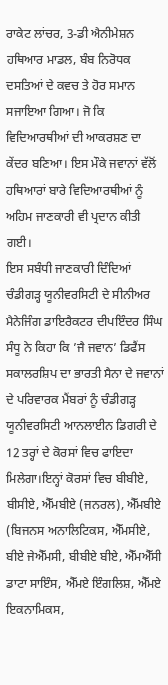ਰਾਕੇਟ ਲਾਂਚਰ, 3-ਡੀ ਐਨੀਮੇਸ਼ਨ ਹਥਿਆਰ ਮਾਡਲ, ਬੰਬ ਨਿਰੋਧਕ ਦਸਤਿਆਂ ਦੇ ਕਵਚ ਤੇ ਹੋਰ ਸਮਾਨ ਸਜਾਇਆ ਗਿਆ। ਜੋ ਕਿ ਵਿਦਿਆਰਥੀਆਂ ਦੀ ਆਕਰਸ਼ਣ ਦਾ ਕੇਂਦਰ ਬਣਿਆ। ਇਸ ਮੌਕੇ ਜਵਾਨਾਂ ਵੱਲੋਂ ਹਥਿਆਰਾਂ ਬਾਰੇ ਵਿਦਿਆਰਥੀਆਂ ਨੂੰ ਅਹਿਮ ਜਾਣਕਾਰੀ ਵੀ ਪ੍ਰਦਾਨ ਕੀਤੀ ਗਈ।
ਇਸ ਸਬੰਧੀ ਜਾਣਕਾਰੀ ਦਿੰਦਿਆਂ ਚੰਡੀਗੜ੍ਹ ਯੂਨੀਵਰਸਿਟੀ ਦੇ ਸੀਨੀਅਰ ਮੈਨੇਜਿੰਗ ਡਾਇਰੈਕਟਰ ਦੀਪਇੰਦਰ ਸਿੰਘ ਸੰਧੂ ਨੇ ਕਿਹਾ ਕਿ ’ਜੈ ਜਵਾਨ’ ਡਿਫੈਂਸ ਸਕਾਲਰਸ਼ਿਪ ਦਾ ਭਾਰਤੀ ਸੈਨਾ ਦੇ ਜਵਾਨਾਂ ਦੇ ਪਰਿਵਾਰਕ ਮੈਂਬਰਾਂ ਨੂੰ ਚੰਡੀਗੜ੍ਹ ਯੂਨੀਵਰਸਿਟੀ ਆਨਲਾਈਨ ਡਿਗਰੀ ਦੇ 12 ਤਰ੍ਹਾਂ ਦੇ ਕੋਰਸਾਂ ਵਿਚ ਫਾਇਦਾ ਮਿਲੇਗਾ।ਇਨ੍ਹਾਂ ਕੋਰਸਾਂ ਵਿਚ ਬੀਬੀਏ, ਬੀਸੀਏ, ਐੱਮਬੀਏ (ਜਨਰਲ), ਐੱਮਬੀਏ (ਬਿਜਨਸ ਅਨਾਲਿਟਿਕਸ, ਐੱਮਸੀਏ, ਬੀਏ ਜੇਐੱਮਸੀ, ਬੀਬੀਏ ਬੀਏ, ਐੱਮਐੱਸੀ ਡਾਟਾ ਸਾਇੰਸ, ਐੱਮਏ ਇੰਗਲਿਸ਼, ਐੱਮਏ ਇਕਨਾਮਿਕਸ,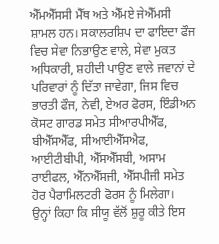ਐੱਮਐੱਸਸੀ ਮੈੱਥ ਅਤੇ ਐੱਮਏ ਜੇਐੱਮਸੀ ਸ਼ਾਮਲ ਹਨ। ਸਕਾਲਰਸ਼ਿਪ ਦਾ ਫਾਇਦਾ ਫੌਜ ਵਿਚ ਸੇਵਾ ਨਿਭਾਉਣ ਵਾਲੇ, ਸੇਵਾ ਮੁਕਤ ਅਧਿਕਾਰੀ, ਸ਼ਹੀਦੀ ਪਾਉਣ ਵਾਲੇ ਜਵਾਨਾਂ ਦੇ ਪਰਿਵਾਰਾਂ ਨੂੰ ਦਿੱਤਾ ਜਾਵੇਗਾ, ਜਿਸ ਵਿਚ ਭਾਰਤੀ ਫੌਜ, ਨੇਵੀ, ਏਅਰ ਫੋਰਸ, ਇੰਡੀਅਨ ਕੋਸਟ ਗਾਰਡ ਸਮੇਤ ਸੀਆਰਪੀਐੱਫ, ਬੀਐੱਸਐੱਫ, ਸੀਆਈਐੱਸਐਫ, ਆਈਟੀਬੀਪੀ, ਐੱਸਐੱਸਬੀ, ਅਸਾਮ ਰਾਈਫਲ, ਐੱਨਐੱਸਜੀ, ਐੱਸਪੀਜੀ ਸਮੇਤ ਹੋਰ ਪੈਰਾਮਿਲਟਰੀ ਫੋਰਸ ਨੂੰ ਮਿਲੇਗਾ।
ਉਨ੍ਹਾਂ ਕਿਹਾ ਕਿ ਸੀਯੂ ਵੱਲੋਂ ਸ਼ੁਰੂ ਕੀਤੇ ਇਸ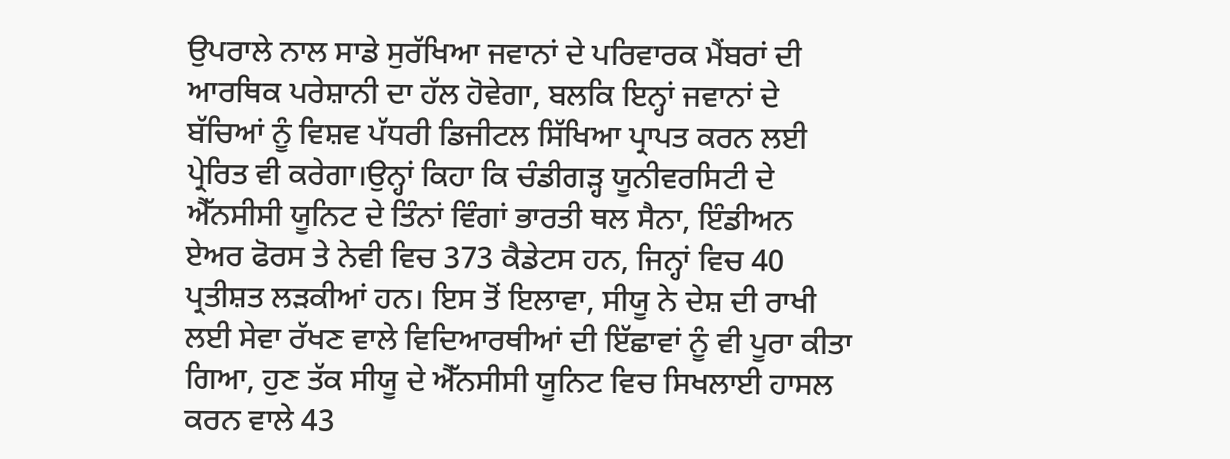ਉਪਰਾਲੇ ਨਾਲ ਸਾਡੇ ਸੁਰੱਖਿਆ ਜਵਾਨਾਂ ਦੇ ਪਰਿਵਾਰਕ ਮੈਂਬਰਾਂ ਦੀ ਆਰਥਿਕ ਪਰੇਸ਼ਾਨੀ ਦਾ ਹੱਲ ਹੋਵੇਗਾ, ਬਲਕਿ ਇਨ੍ਹਾਂ ਜਵਾਨਾਂ ਦੇ ਬੱਚਿਆਂ ਨੂੰ ਵਿਸ਼ਵ ਪੱਧਰੀ ਡਿਜੀਟਲ ਸਿੱਖਿਆ ਪ੍ਰਾਪਤ ਕਰਨ ਲਈ ਪ੍ਰੇਰਿਤ ਵੀ ਕਰੇਗਾ।ਉਨ੍ਹਾਂ ਕਿਹਾ ਕਿ ਚੰਡੀਗੜ੍ਹ ਯੂਨੀਵਰਸਿਟੀ ਦੇ ਐੱਨਸੀਸੀ ਯੂਨਿਟ ਦੇ ਤਿੰਨਾਂ ਵਿੰਗਾਂ ਭਾਰਤੀ ਥਲ ਸੈਨਾ, ਇੰਡੀਅਨ ਏਅਰ ਫੋਰਸ ਤੇ ਨੇਵੀ ਵਿਚ 373 ਕੈਡੇਟਸ ਹਨ, ਜਿਨ੍ਹਾਂ ਵਿਚ 40 ਪ੍ਰਤੀਸ਼ਤ ਲੜਕੀਆਂ ਹਨ। ਇਸ ਤੋਂ ਇਲਾਵਾ, ਸੀਯੂ ਨੇ ਦੇਸ਼ ਦੀ ਰਾਖੀ ਲਈ ਸੇਵਾ ਰੱਖਣ ਵਾਲੇ ਵਿਦਿਆਰਥੀਆਂ ਦੀ ਇੱਛਾਵਾਂ ਨੂੰ ਵੀ ਪੂਰਾ ਕੀਤਾ ਗਿਆ, ਹੁਣ ਤੱਕ ਸੀਯੂ ਦੇ ਐੱਨਸੀਸੀ ਯੂਨਿਟ ਵਿਚ ਸਿਖਲਾਈ ਹਾਸਲ ਕਰਨ ਵਾਲੇ 43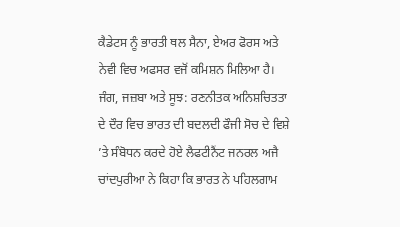ਕੈਡੇਟਸ ਨੂੰ ਭਾਰਤੀ ਥਲ ਸੈਨਾ, ਏਅਰ ਫੋਰਸ ਅਤੇ ਨੇਵੀ ਵਿਚ ਅਫਸਰ ਵਜੋਂ ਕਮਿਸ਼ਨ ਮਿਲਿਆ ਹੈ।
ਜੰਗ, ਜਜ਼ਬਾ ਅਤੇ ਸੂਝ: ਰਣਨੀਤਕ ਅਨਿਸ਼ਚਿਤਤਾ ਦੇ ਦੌਰ ਵਿਚ ਭਾਰਤ ਦੀ ਬਦਲਦੀ ਫੌਜੀ ਸੋਚ ਦੇ ਵਿਸ਼ੇ ’ਤੇ ਸੰਬੋਧਨ ਕਰਦੇ ਹੋਏ ਲੈਫਟੀਨੈਂਟ ਜਨਰਲ ਅਜੈ ਚਾਂਦਪੁਰੀਆ ਨੇ ਕਿਹਾ ਕਿ ਭਾਰਤ ਨੇ ਪਹਿਲਗਾਮ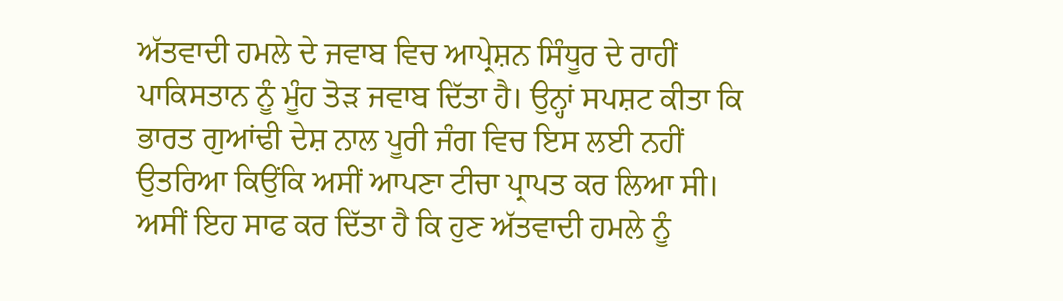ਅੱਤਵਾਦੀ ਹਮਲੇ ਦੇ ਜਵਾਬ ਵਿਚ ਆਪ੍ਰੇਸ਼ਨ ਸਿੰਧੂਰ ਦੇ ਰਾਹੀਂ ਪਾਕਿਸਤਾਨ ਨੂੰ ਮੂੰਹ ਤੋੜ ਜਵਾਬ ਦਿੱਤਾ ਹੈ। ਉਨ੍ਹਾਂ ਸਪਸ਼ਟ ਕੀਤਾ ਕਿ ਭਾਰਤ ਗੁਆਂਢੀ ਦੇਸ਼ ਨਾਲ ਪੂਰੀ ਜੰਗ ਵਿਚ ਇਸ ਲਈ ਨਹੀਂ ਉਤਰਿਆ ਕਿਉਂਕਿ ਅਸੀਂ ਆਪਣਾ ਟੀਚਾ ਪ੍ਰਾਪਤ ਕਰ ਲਿਆ ਸੀ। ਅਸੀਂ ਇਹ ਸਾਫ ਕਰ ਦਿੱਤਾ ਹੈ ਕਿ ਹੁਣ ਅੱਤਵਾਦੀ ਹਮਲੇ ਨੂੰ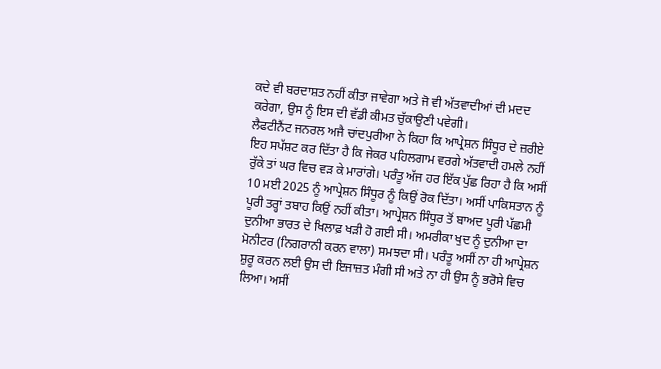ਕਦੇ ਵੀ ਬਰਦਾਸ਼ਤ ਨਹੀਂ ਕੀਤਾ ਜਾਵੇਗਾ ਅਤੇ ਜੋ ਵੀ ਅੱਤਵਾਦੀਆਂ ਦੀ ਮਦਦ ਕਰੇਗਾ, ਉਸ ਨੂੰ ਇਸ ਦੀ ਵੱਡੀ ਕੀਮਤ ਚੁੱਕਾਉਣੀ ਪਵੇਗੀ।
ਲੈਫਟੀਨੈਂਟ ਜਨਰਲ ਅਜੈ ਚਾਂਦਪੁਰੀਆ ਨੇ ਕਿਹਾ ਕਿ ਆਪ੍ਰੇਸ਼ਨ ਸਿੰਧੂਰ ਦੇ ਜ਼ਰੀਏ ਇਹ ਸਪੱਸ਼ਟ ਕਰ ਦਿੱਤਾ ਹੈ ਕਿ ਜੇਕਰ ਪਹਿਲਗਾਮ ਵਰਗੇ ਅੱਤਵਾਦੀ ਹਮਲੇ ਨਹੀਂ ਰੁੱਕੇ ਤਾਂ ਘਰ ਵਿਚ ਵੜ ਕੇ ਮਾਰਾਂਗੇ। ਪਰੰਤੂ ਅੱਜ ਹਰ ਇੱਕ ਪੁੱਛ ਰਿਹਾ ਹੈ ਕਿ ਅਸੀਂ 10 ਮਈ 2025 ਨੂੰ ਆਪ੍ਰੇਸ਼ਨ ਸਿੰਧੂਰ ਨੂੰ ਕਿਉਂ ਰੋਕ ਦਿੱਤਾ। ਅਸੀਂ ਪਾਕਿਸਤਾਨ ਨੂੰ ਪੂਰੀ ਤਰ੍ਹਾਂ ਤਬਾਹ ਕਿਉਂ ਨਹੀਂ ਕੀਤਾ। ਆਪ੍ਰੇਸ਼ਨ ਸਿੰਧੂਰ ਤੋਂ ਬਾਅਦ ਪੂਰੀ ਪੱਛਮੀ ਦੁਨੀਆ ਭਾਰਤ ਦੇ ਖਿਲਾਫ਼ ਖੜੀ ਹੋ ਗਈ ਸੀ। ਅਮਰੀਕਾ ਖੁਦ ਨੂੰ ਦੁਨੀਆ ਦਾ ਮੋਨੀਟਰ (ਨਿਗਰਾਨੀ ਕਰਨ ਵਾਲਾ) ਸਮਝਦਾ ਸੀ। ਪਰੰਤੂ ਅਸੀਂ ਨਾ ਹੀ ਆਪ੍ਰੇਸ਼ਨ ਸ਼ੁਰੂ ਕਰਨ ਲਈ ਉਸ ਦੀ ਇਜਾਜ਼ਤ ਮੰਗੀ ਸੀ ਅਤੇ ਨਾ ਹੀ ਉਸ ਨੂੰ ਭਰੋਸੇ ਵਿਚ ਲਿਆ। ਅਸੀਂ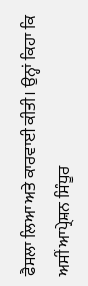ਫੈਸਲਾ ਲਿਆ ਅਤੇ ਕਾਰਵਾਈ ਕੀਤੀ। ਉਨ੍ਹਾਂ ਕਿਹਾ ਕਿ ਅਸੀਂ ਆਪ੍ਰੇਸ਼ਨ ਸਿੰਧੂਰ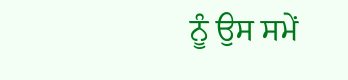ਨੂੰ ਉਸ ਸਮੇਂ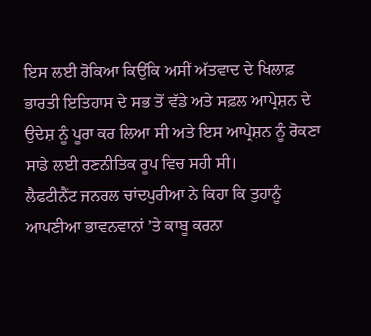ਇਸ ਲਈ ਰੋਕਿਆ ਕਿਉਂਕਿ ਅਸੀਂ ਅੱਤਵਾਦ ਦੇ ਖਿਲਾਫ਼ ਭਾਰਤੀ ਇਤਿਹਾਸ ਦੇ ਸਭ ਤੋਂ ਵੱਡੇ ਅਤੇ ਸਫ਼ਲ ਆਪ੍ਰੇਸ਼ਨ ਦੇ ਉਦੇਸ਼ ਨੂੰ ਪੂਰਾ ਕਰ ਲਿਆ ਸੀ ਅਤੇ ਇਸ ਆਪ੍ਰੇਸ਼ਨ ਨੂੰ ਰੋਕਣਾ ਸਾਡੇ ਲਈ ਰਣਨੀਤਿਕ ਰੂਪ ਵਿਚ ਸਹੀ ਸੀ।
ਲੈਫਟੀਨੈਂਟ ਜਨਰਲ ਚਾਂਦਪੁਰੀਆ ਨੇ ਕਿਹਾ ਕਿ ਤੁਹਾਨੂੰ ਆਪਣੀਆ ਭਾਵਨਵਾਨਾਂ ’ਤੇ ਕਾਬੂ ਕਰਨਾ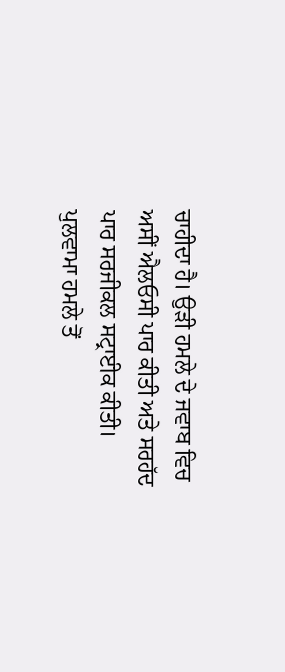ਚਾਹੀਦਾ ਹੈ। ਉੜੀ ਹਮਲੇ ਦੇ ਜਵਾਬ ਵਿਚ ਅਸੀਂ ਐਲਓਸੀ ਪਾਰ ਕੀਤੀ ਅਤੇ ਸਰਹੱਦ ਪਾਰ ਸਰਜੀਕਲ ਸਟ੍ਰਾਈਕ ਕੀਤੀ। ਪੁਲਵਾਮਾ ਹਮਲੇ ਤੋਂ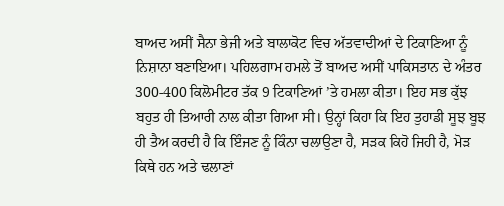ਬਾਅਦ ਅਸੀਂ ਸੈਨਾ ਭੇਜੀ ਅਤੇ ਬਾਲਾਕੋਟ ਵਿਚ ਅੱਤਵਾਦੀਆਂ ਦੇ ਟਿਕਾਣਿਆ ਨੂੰ ਨਿਸ਼ਾਨਾ ਬਣਾਇਆ। ਪਹਿਲਗਾਮ ਹਮਲੇ ਤੋਂ ਬਾਅਦ ਅਸੀਂ ਪਾਕਿਸਤਾਨ ਦੇ ਅੰਤਰ 300-400 ਕਿਲੋਮੀਟਰ ਤੱਕ 9 ਟਿਕਾਣਿਆਂ ’ਤੇ ਹਮਲਾ ਕੀਤਾ। ਇਹ ਸਭ ਕੁੱਝ ਬਹੁਤ ਹੀ ਤਿਆਰੀ ਨਾਲ ਕੀਤਾ ਗਿਆ ਸੀ। ਉਨ੍ਹਾਂ ਕਿਹਾ ਕਿ ਇਹ ਤੁਹਾਡੀ ਸੂਝ ਬੂਝ ਹੀ ਤੈਅ ਕਰਦੀ ਹੈ ਕਿ ਇੰਜਣ ਨੂੰ ਕਿੰਨਾ ਚਲਾਉਣਾ ਹੈ, ਸੜਕ ਕਿਹੋ ਜਿਹੀ ਹੈ, ਮੋੜ ਕਿਥੇ ਹਨ ਅਤੇ ਢਲਾਣਾਂ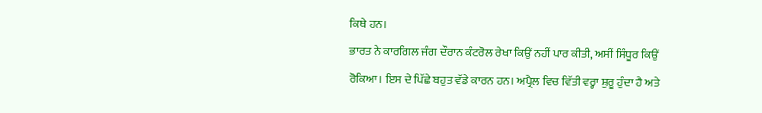ਕਿਥੇ ਹਨ।
ਭਾਰਤ ਨੇ ਕਾਰਗਿਲ ਜੰਗ ਦੌਰਾਨ ਕੰਟਰੋਲ ਰੇਖਾ ਕਿਉਂ ਨਹੀਂ ਪਾਰ ਕੀਤੀ, ਅਸੀਂ ਸਿੰਧੂਰ ਕਿਉਂ ਰੋਕਿਆ। ਇਸ ਦੇ ਪਿੱਛੇ ਬਹੁਤ ਵੱਡੇ ਕਾਰਨ ਹਨ। ਅਪ੍ਰੈਲ ਵਿਚ ਵਿੱਤੀ ਵਰ੍ਹਾ ਸ਼ੁਰੂ ਹੁੰਦਾ ਹੈ ਅਤੇ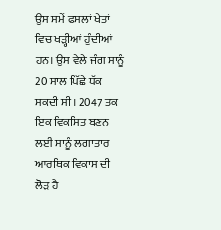ਉਸ ਸਮੇਂ ਫਸਲਾਂ ਖੇਤਾਂ ਵਿਚ ਖੜ੍ਹੀਆਂ ਹੁੰਦੀਆਂ ਹਨ। ਉਸ ਵੇਲੇ ਜੰਗ ਸਾਨੂੰ 20 ਸਾਲ ਪਿੱਛੇ ਧੱਕ ਸਕਦੀ ਸੀ। 2047 ਤਕ ਇਕ ਵਿਕਸਿਤ ਬਣਨ ਲਈ ਸਾਨੂੰ ਲਗਾਤਾਰ ਆਰਥਿਕ ਵਿਕਾਸ ਦੀ ਲੋੜ ਹੈ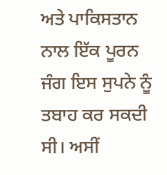ਅਤੇ ਪਾਕਿਸਤਾਨ ਨਾਲ ਇੱਕ ਪੂਰਨ ਜੰਗ ਇਸ ਸੁਪਨੇ ਨੂੰ ਤਬਾਹ ਕਰ ਸਕਦੀ ਸੀ। ਅਸੀਂ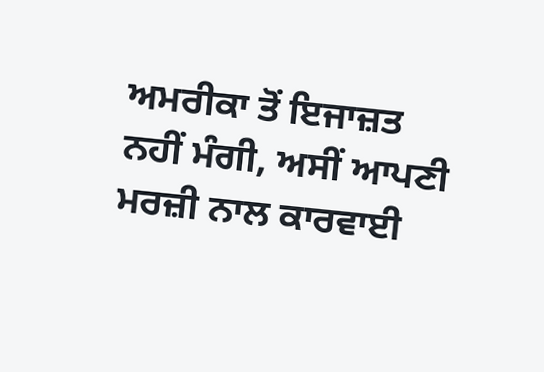ਅਮਰੀਕਾ ਤੋਂ ਇਜਾਜ਼ਤ ਨਹੀਂ ਮੰਗੀ, ਅਸੀਂ ਆਪਣੀ ਮਰਜ਼ੀ ਨਾਲ ਕਾਰਵਾਈ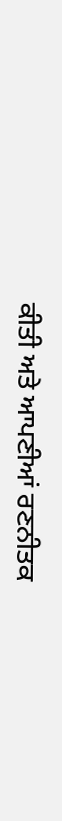ਕੀਤੀ ਅਤੇ ਆਪਣੀਆਂ ਰਣਨੀਤਕ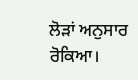ਲੋੜਾਂ ਅਨੁਸਾਰ ਰੋਕਿਆ।